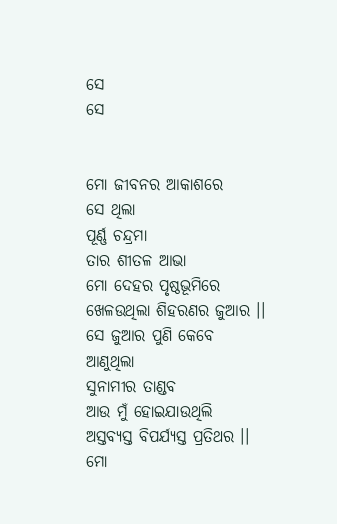ସେ
ସେ


ମୋ ଜୀବନର ଆକାଶରେ
ସେ ଥିଲା
ପୂର୍ଣ୍ଣ ଚନ୍ଦ୍ରମା
ତାର ଶୀତଳ ଆଭା
ମୋ ଦେହର ପୃଷ୍ଠଭୂମିରେ
ଖେଳଉଥିଲା ଶିହରଣର ଜୁଆର ।।
ସେ ଜୁଆର ପୁଣି କେବେ
ଆଣୁଥିଲା
ସୁନାମୀର ତାଣ୍ଡବ
ଆଉ ମୁଁ ହୋଇଯାଉଥିଲି
ଅସ୍ତବ୍ୟସ୍ତ ବିପର୍ଯ୍ୟସ୍ତ ପ୍ରତିଥର ।।
ମୋ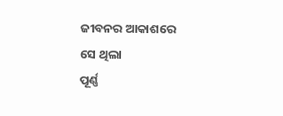ଜୀବନର ଆକାଶରେ
ସେ ଥିଲା
ପୂର୍ଣ୍ଣ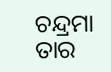ଚନ୍ଦ୍ରମା
ତାର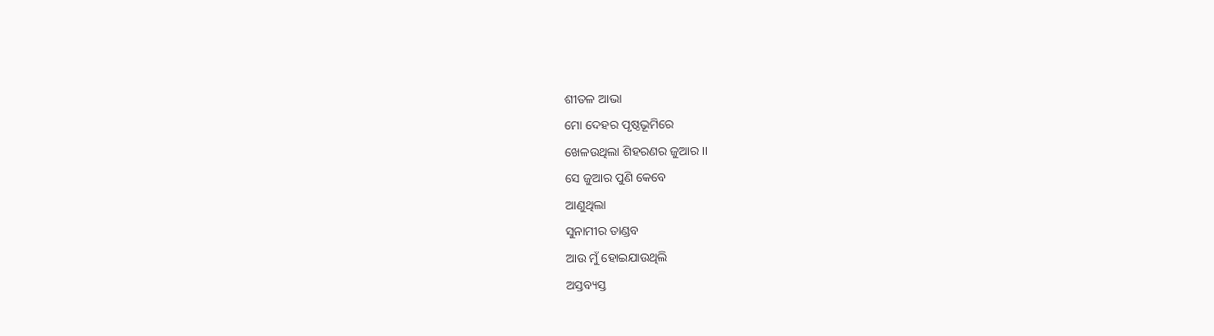ଶୀତଳ ଆଭା
ମୋ ଦେହର ପୃଷ୍ଠଭୂମିରେ
ଖେଳଉଥିଲା ଶିହରଣର ଜୁଆର ।।
ସେ ଜୁଆର ପୁଣି କେବେ
ଆଣୁଥିଲା
ସୁନାମୀର ତାଣ୍ଡବ
ଆଉ ମୁଁ ହୋଇଯାଉଥିଲି
ଅସ୍ତବ୍ୟସ୍ତ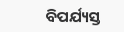ବିପର୍ଯ୍ୟସ୍ତ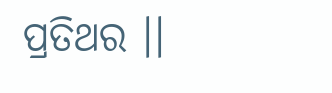ପ୍ରତିଥର ।।